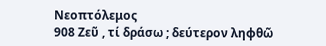Νεοπτόλεμος
908 Ζεῦ , τί δράσω ; δεύτερον ληφθῶ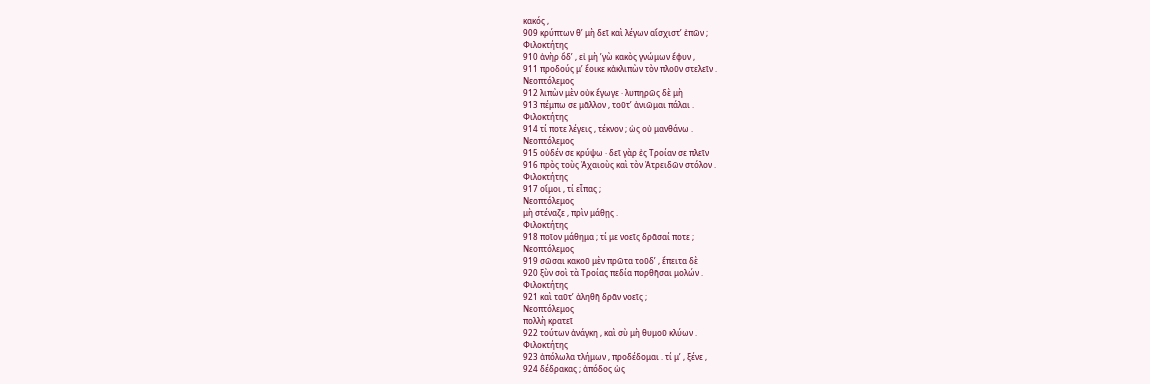κακός ,
909 κρύπτων θ’ μὴ δεῖ καὶ λέγων αἴσχιστ’ ἐπῶν ;
Φιλοκτήτης
910 ἁνὴρ ὅδ’ , εἰ μὴ ’γὼ κακὸς γνώμων ἔφυν ,
911 προδούς μ’ ἔοικε κἀκλιπὼν τὸν πλοῦν στελεῖν .
Νεοπτόλεμος
912 λιπὼν μὲν οὐκ ἔγωγε · λυπηρῶς δὲ μὴ
913 πέμπω σε μᾶλλον , τοῦτ’ ἀνιῶμαι πάλαι .
Φιλοκτήτης
914 τί ποτε λέγεις , τέκνον ; ὡς οὐ μανθάνω .
Νεοπτόλεμος
915 οὐδέν σε κρύψω · δεῖ γὰρ ἐς Τροίαν σε πλεῖν
916 πρὸς τοὺς Ἀχαιοὺς καὶ τὸν Ἀτρειδῶν στόλον .
Φιλοκτήτης
917 οἴμοι , τί εἶπας ;
Νεοπτόλεμος
μὴ στέναζε , πρὶν μάθῃς .
Φιλοκτήτης
918 ποῖον μάθημα ; τί με νοεῖς δρᾶσαί ποτε ;
Νεοπτόλεμος
919 σῶσαι κακοῦ μὲν πρῶτα τοῦδ’ , ἔπειτα δὲ
920 ξὺν σοὶ τὰ Τροίας πεδία πορθῆσαι μολών .
Φιλοκτήτης
921 καὶ ταῦτ’ ἀληθῆ δρᾶν νοεῖς ;
Νεοπτόλεμος
πολλὴ κρατεῖ
922 τούτων ἀνάγκη , καὶ σὺ μὴ θυμοῦ κλύων .
Φιλοκτήτης
923 ἀπόλωλα τλήμων , προδέδομαι . τί μ’ , ξένε ,
924 δέδρακας ; ἀπόδος ὡς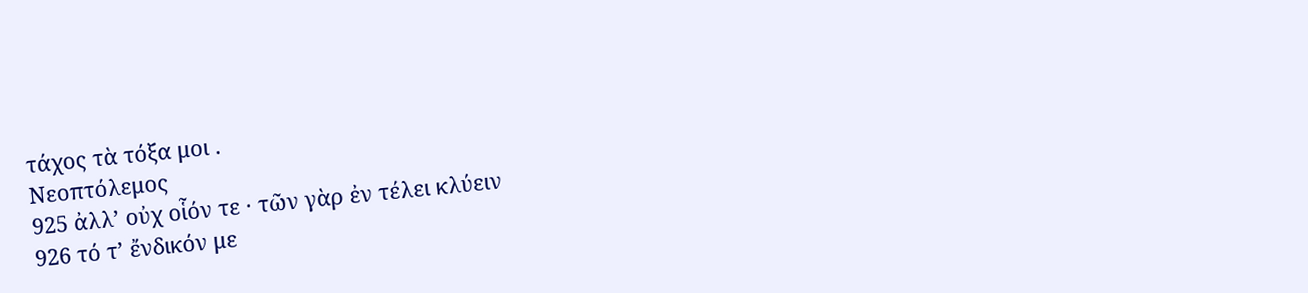τάχος τὰ τόξα μοι .
Νεοπτόλεμος
925 ἀλλ’ οὐχ οἷόν τε · τῶν γὰρ ἐν τέλει κλύειν
926 τό τ’ ἔνδικόν με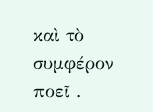καὶ τὸ συμφέρον ποεῖ .